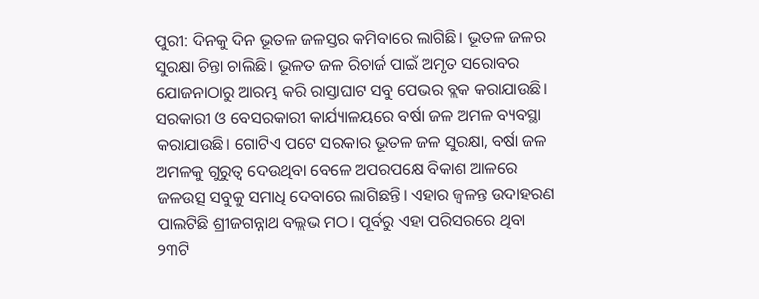ପୁରୀ: ଦିନକୁ ଦିନ ଭୂତଳ ଜଳସ୍ତର କମିବାରେ ଲାଗିଛି। ଭୂତଳ ଜଳର ସୁରକ୍ଷା ଚିନ୍ତା ଚାଲିଛି। ଭୂଳତ ଜଳ ରିଚାର୍ଜ ପାଇଁ ଅମୃତ ସରୋବର ଯୋଜନାଠାରୁ ଆରମ୍ଭ କରି ରାସ୍ତାଘାଟ ସବୁ ପେଭର ବ୍ଲକ କରାଯାଉଛି। ସରକାରୀ ଓ ବେସରକାରୀ କାର୍ଯ୍ୟାଳୟରେ ବର୍ଷା ଜଳ ଅମଳ ବ୍ୟବସ୍ଥା କରାଯାଉଛି। ଗୋଟିଏ ପଟେ ସରକାର ଭୂତଳ ଜଳ ସୁରକ୍ଷା, ବର୍ଷା ଜଳ ଅମଳକୁ ଗୁରୁତ୍ବ ଦେଉଥିବା ବେଳେ ଅପରପକ୍ଷେ ବିକାଶ ଆଳରେ ଜଳଉତ୍ସ ସବୁକୁ ସମାଧି ଦେବାରେ ଲାଗିଛନ୍ତି। ଏହାର ଜ୍ବଳନ୍ତ ଉଦାହରଣ ପାଲଟିଛି ଶ୍ରୀଜଗନ୍ନାଥ ବଲ୍ଲଭ ମଠ। ପୂର୍ବରୁ ଏହା ପରିସରରେ ଥିବା ୨୩ଟି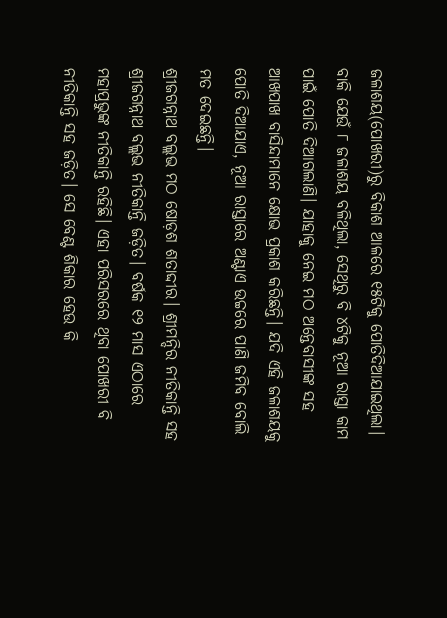ଜଳାଶୟ(ପୋଖରୀ)ରୁ ବିକାଶ ଆଳରେ ୧୫ଟିକୁ ପୋତିଦିଆଯାଇଥିଲା। ବାକି ଯେଉଁ ୮ ଜଳାଶୟ ବଳିଥିଲା, ସେଥିରୁ ବି ୪ଟିକୁ ନୂଆ ରାସ୍ତା କାମ ପାଇଁ ପୋତି ଦିଆଗଲାଣି। ଯାହାକୁ ନେଇ ମଠ ଅନ୍ତେବାସୀଙ୍କ ସହ ଆଖପାଖ ବାସିନ୍ଦାମାନେ କ୍ଷୋଭ ପ୍ରକାଶ କରିଛନ୍ତି। ଯଦି ଏହି ଜଳାଶୟକୁ ପୋତି ଦିଆଯାଏ, ନୂଆ ରାସ୍ତାରେ ଅଣ୍ଟାଏ ଉଚ୍ଚରେ ପାଣି ଜମିବ ବୋଲି ମତ ଦେଇଛନ୍ତି।
ଶ୍ରୀଜଗନ୍ନାଥ ବଲ୍ଲଭ ମଠ ଷୋଡ଼ଶ ଶତାଦ୍ଦୀର। ଶ୍ରୀମନ୍ଦିର ନୀତିକାନ୍ତି ସହ ଶ୍ରୀଜଗନ୍ନାଥ ବଲ୍ଲଭ ନୀତିକାନ୍ତି ଜଡ଼ିତ। ବର୍ଷକ ୧୨ ମାସ ଏଠାରେ ମହାପ୍ରଭୁଙ୍କ ନୀତିକାନ୍ତି ରହିଛି। ଏହା ପରିସରରେ ଥିବା ପୋଖରୀ ବି ନୀତିକାନ୍ତି ସହ ଜଡ଼ିତ। ସେ ବେଣ୍ଟ ଶିକାର ହେଉ କି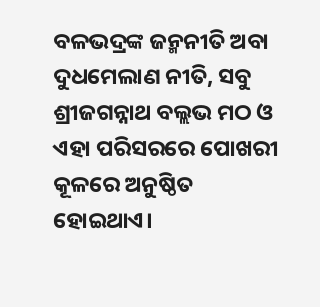ବଳଭଦ୍ରଙ୍କ ଜନ୍ମନୀତି ଅବା ଦୁଧମେଲାଣ ନୀତି, ସବୁ ଶ୍ରୀଜଗନ୍ନାଥ ବଲ୍ଲଭ ମଠ ଓ ଏହା ପରିସରରେ ପୋଖରୀ କୂଳରେ ଅନୁଷ୍ଠିତ ହୋଇଥାଏ।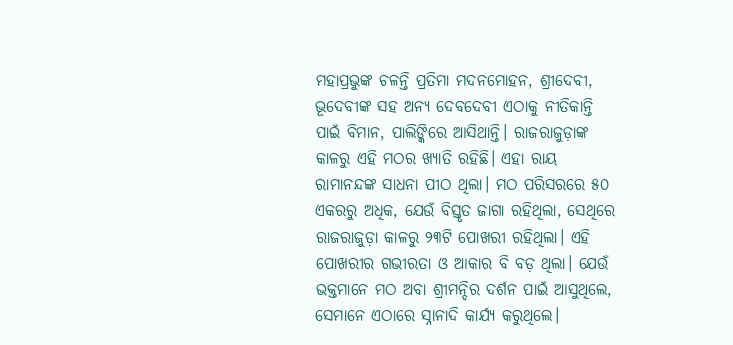ମହାପ୍ରଭୁଙ୍କ ଚଳନ୍ତି ପ୍ରତିମା ମଦନମୋହନ, ଶ୍ରୀଦେବୀ, ଭୂଦେବୀଙ୍କ ସହ ଅନ୍ୟ ଦେବଦେବୀ ଏଠାକୁ ନୀତିକାନ୍ତି ପାଇଁ ବିମାନ, ପାଲିଙ୍କିରେ ଆସିଥାନ୍ତି। ରାଜରାଜୁଡ଼ାଙ୍କ କାଳରୁ ଏହି ମଠର ଖ୍ୟାତି ରହିଛି। ଏହା ରାୟ ରାମାନନ୍ଦଙ୍କ ସାଧନା ପୀଠ ଥିଲା। ମଠ ପରିସରରେ ୫୦ ଏକରରୁ ଅଧିକ, ଯେଉଁ ବିସ୍ତୃତ ଜାଗା ରହିଥିଲା, ସେଥିରେ ରାଜରାଜୁଡ଼ା କାଳରୁ ୨୩ଟି ପୋଖରୀ ରହିଥିଲା। ଏହି ପୋଖରୀର ଗଭୀରତା ଓ ଆକାର ବି ବଡ଼ ଥିଲା। ଯେଉଁ ଭକ୍ତମାନେ ମଠ ଅବା ଶ୍ରୀମନ୍ଦିର ଦର୍ଶନ ପାଇଁ ଆସୁଥିଲେ, ସେମାନେ ଏଠାରେ ସ୍ନାନାଦି କାର୍ଯ୍ୟ କରୁଥିଲେ।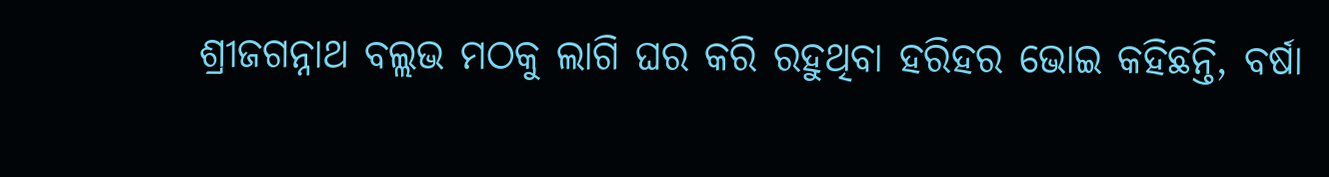ଶ୍ରୀଜଗନ୍ନାଥ ବଲ୍ଲଭ ମଠକୁ ଲାଗି ଘର କରି ରହୁଥିବା ହରିହର ଭୋଇ କହିଛନ୍ତି, ବର୍ଷା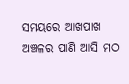ସମୟରେ ଆଖପାଖ ଅଞ୍ଚଳର ପାଣି ଆସି ମଠ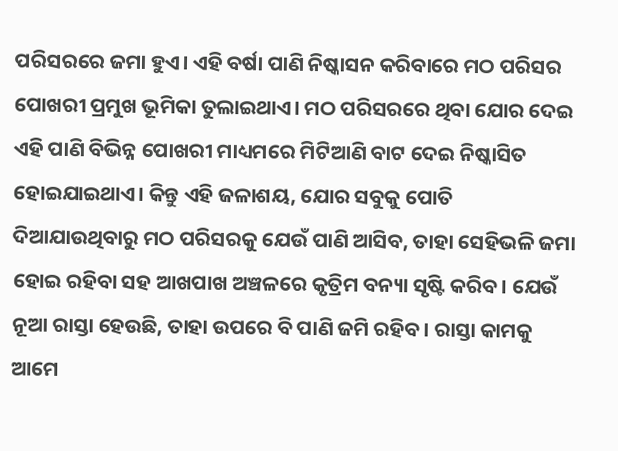ପରିସରରେ ଜମା ହୁଏ। ଏହି ବର୍ଷା ପାଣି ନିଷ୍କାସନ କରିବାରେ ମଠ ପରିସର ପୋଖରୀ ପ୍ରମୁଖ ଭୂମିକା ତୁଲାଇଥାଏ। ମଠ ପରିସରରେ ଥିବା ଯୋର ଦେଇ ଏହି ପାଣି ବିଭିନ୍ନ ପୋଖରୀ ମାଧ୍ୟମରେ ମିଟିଆଣି ବାଟ ଦେଇ ନିଷ୍କାସିତ ହୋଇଯାଇଥାଏ। କିନ୍ତୁ ଏହି ଜଳାଶୟ, ଯୋର ସବୁକୁ ପୋତି ଦିଆଯାଉଥିବାରୁ ମଠ ପରିସରକୁ ଯେଉଁ ପାଣି ଆସିବ, ତାହା ସେହିଭଳି ଜମା ହୋଇ ରହିବା ସହ ଆଖପାଖ ଅଞ୍ଚଳରେ କୃତ୍ରିମ ବନ୍ୟା ସୃଷ୍ଟି କରିବ। ଯେଉଁ ନୂଆ ରାସ୍ତା ହେଉଛି, ତାହା ଉପରେ ବି ପାଣି ଜମି ରହିବ। ରାସ୍ତା କାମକୁ ଆମେ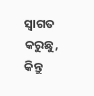ସ୍ବାଗତ କରୁଛୁ, କିନ୍ତୁ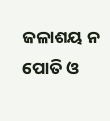ଜଳାଶୟ ନ ପୋତି ଓ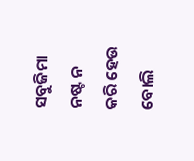ସବୁଜିମା ନଷ୍ଟ ନ କରି ହେଉ ବୋଲି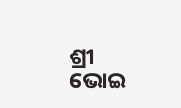ଶ୍ରୀ ଭୋଇ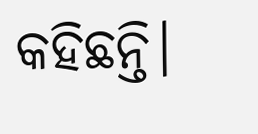କହିଛନ୍ତି।